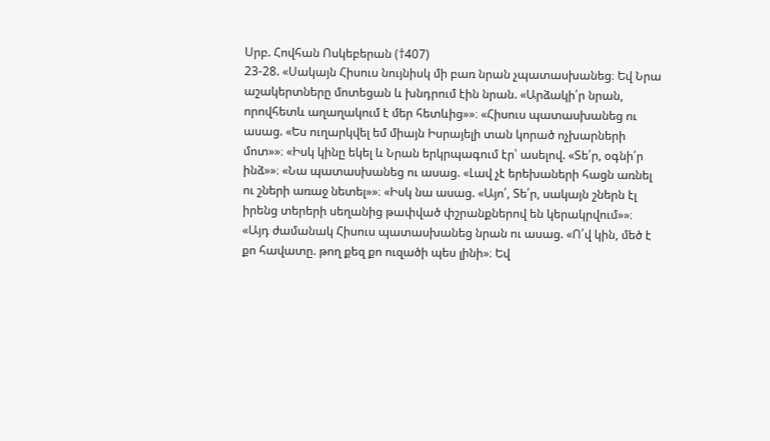Սրբ. Հովհան Ոսկեբերան (†407)
23-28. «Սակայն Հիսուս նույնիսկ մի բառ նրան չպատասխանեց։ Եվ Նրա աշակերտները մոտեցան և խնդրում էին նրան. «Արձակի՛ր նրան, որովհետև աղաղակում է մեր հետևից»»։ «Հիսուս պատասխանեց ու ասաց. «Ես ուղարկվել եմ միայն Իսրայելի տան կորած ոչխարների մոտ»»։ «Իսկ կինը եկել և Նրան երկրպագում էր՝ ասելով. «Տե՛ր, օգնի՛ր ինձ»»։ «Նա պատասխանեց ու ասաց. «Լավ չէ երեխաների հացն առնել ու շների առաջ նետել»»։ «Իսկ նա ասաց. «Այո՛, Տե՛ր, սակայն շներն էլ իրենց տերերի սեղանից թափված փշրանքներով են կերակրվում»»։ «Այդ ժամանակ Հիսուս պատասխանեց նրան ու ասաց. «Ո՛վ կին, մեծ է քո հավատը. թող քեզ քո ուզածի պես լինի»։ Եվ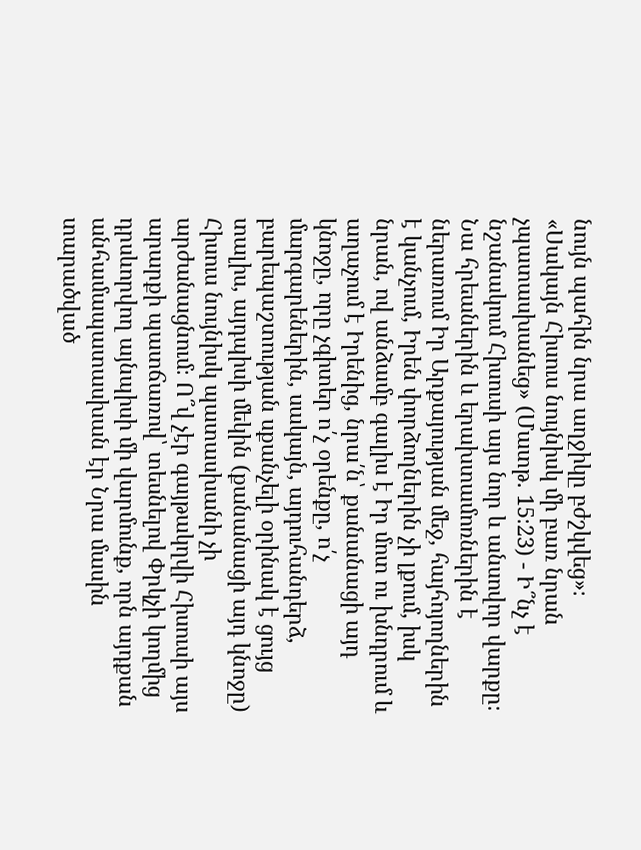նույն պահին նրա աղջիկը բժշկվեց»։
«Սակայն Հիսուս նույնիսկ մի բառ նրան չպատասխանեց» (Մատթ. 15։23) - Ի՞նչ է նշանակում Հիսուսի այս նոր և անսովոր վարքը։ Նա հրեաներին և երախտամոռներին է ներառում Իր Արքայության մեջ, հայհոյողներին է կանչում, Իրեն փորձողներին չի լքում, իսկ նրան, ով անձամբ գալիս է Իր մոտ ու խնդրում և աղաչում է Իրենից, նրա՛ն՝ քանանացի այդ կնոջը, որը չգիտեր ո՛չ օրենքը, ո՛չ մարգարեներին, սակայն, այդուհանդերձ, բարեպաշտության սքանչելի օրինակ է ցույց տալիս, այդպիսի մեկին (քանանացի այդ կնոջը) Հիսուս նույնիսկ պատասխանի չի արժանացնում։ Ո՞վ չէր գայթակղվի Հիսուսի այս արարքի պատճառով՝ տեսնելով Փրկչի կողմից դրսևորվող այնպիսի մի վարմունք, որն այդքան անհամապատասխան էր Նրա մասին տարածված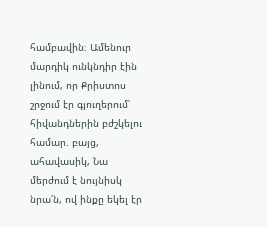համբավին։ Ամենուր մարդիկ ունկնդիր էին լինում, որ Քրիստոս շրջում էր գյուղերում՝ հիվանդներին բժշկելու համար. բայց, ահավասիկ, Նա մերժում է նույնիսկ նրա՛ն, ով ինքը եկել էր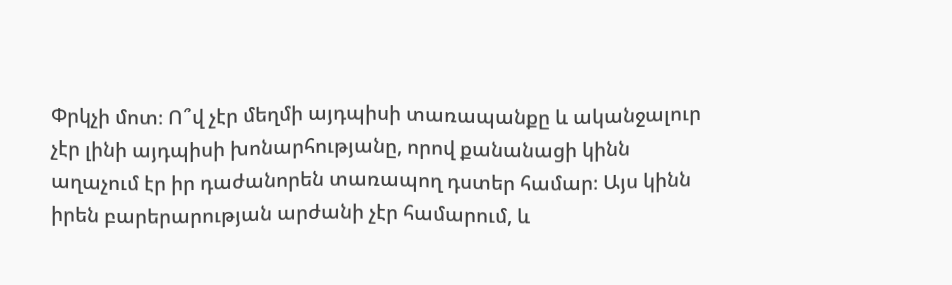Փրկչի մոտ։ Ո՞վ չէր մեղմի այդպիսի տառապանքը և ականջալուր չէր լինի այդպիսի խոնարհությանը, որով քանանացի կինն աղաչում էր իր դաժանորեն տառապող դստեր համար։ Այս կինն իրեն բարերարության արժանի չէր համարում, և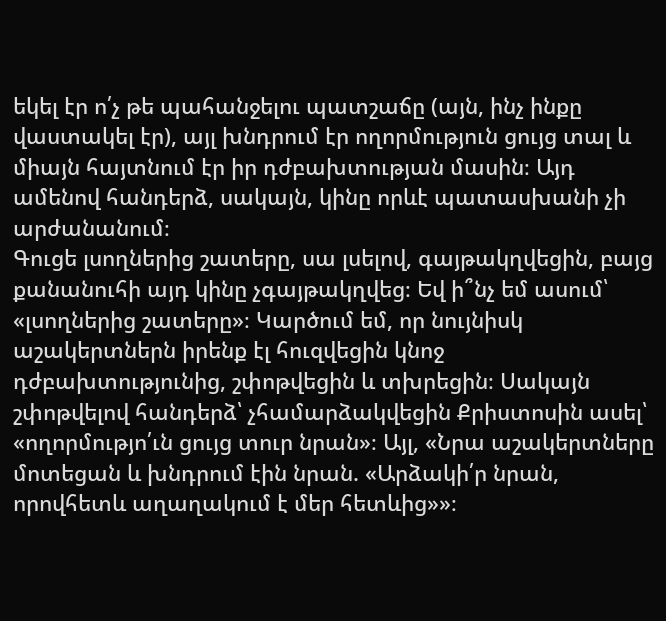եկել էր ո՛չ թե պահանջելու պատշաճը (այն, ինչ ինքը վաստակել էր), այլ խնդրում էր ողորմություն ցույց տալ և միայն հայտնում էր իր դժբախտության մասին։ Այդ ամենով հանդերձ, սակայն, կինը որևէ պատասխանի չի արժանանում։
Գուցե լսողներից շատերը, սա լսելով, գայթակղվեցին, բայց քանանուհի այդ կինը չգայթակղվեց։ Եվ ի՞նչ եմ ասում՝ «լսողներից շատերը»։ Կարծում եմ, որ նույնիսկ աշակերտներն իրենք էլ հուզվեցին կնոջ դժբախտությունից, շփոթվեցին և տխրեցին։ Սակայն շփոթվելով հանդերձ՝ չհամարձակվեցին Քրիստոսին ասել՝ «ողորմությո՛ւն ցույց տուր նրան»։ Այլ, «Նրա աշակերտները մոտեցան և խնդրում էին նրան. «Արձակի՛ր նրան, որովհետև աղաղակում է մեր հետևից»»։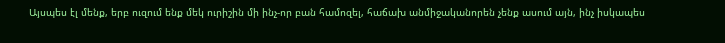Այսպես էլ մենք, երբ ուզում ենք մեկ ուրիշին մի ինչ-որ բան համոզել, հաճախ անմիջականորեն չենք ասում այն, ինչ իսկապես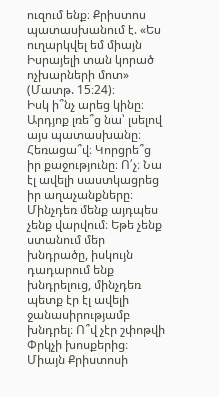ուզում ենք։ Քրիստոս պատասխանում է. «Ես ուղարկվել եմ միայն Իսրայելի տան կորած ոչխարների մոտ» (Մատթ. 15։24)։
Իսկ ի՞նչ արեց կինը։ Արդյոք լռե՞ց նա՝ լսելով այս պատասխանը։ Հեռացա՞վ։ Կորցրե՞ց իր քաջությունը։ Ո՛չ։ Նա էլ ավելի սաստկացրեց իր աղաչանքները։ Մինչդեռ մենք այդպես չենք վարվում։ Եթե չենք ստանում մեր խնդրածը, իսկույն դադարում ենք խնդրելուց, մինչդեռ պետք էր էլ ավելի ջանասիրությամբ խնդրել։ Ո՞վ չէր շփոթվի Փրկչի խոսքերից։ Միայն Քրիստոսի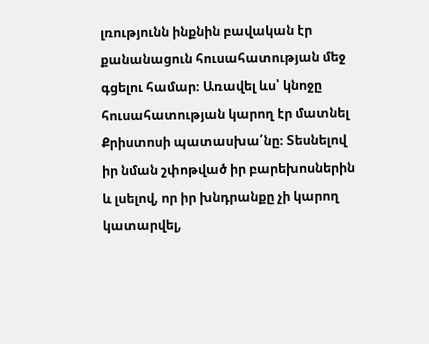լռությունն ինքնին բավական էր քանանացուն հուսահատության մեջ գցելու համար։ Առավել ևս՝ կնոջը հուսահատության կարող էր մատնել Քրիստոսի պատասխա՛նը։ Տեսնելով իր նման շփոթված իր բարեխոսներին և լսելով, որ իր խնդրանքը չի կարող կատարվել,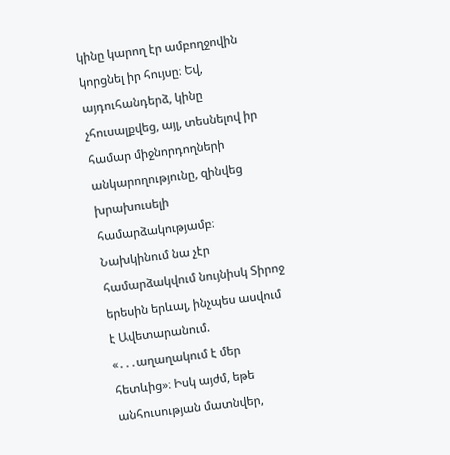կինը կարող էր ամբողջովին կորցնել իր հույսը։ Եվ, այդուհանդերձ, կինը չհուսալքվեց, այլ, տեսնելով իր համար միջնորդողների անկարողությունը, զինվեց խրախուսելի համարձակությամբ։
Նախկինում նա չէր համարձակվում նույնիսկ Տիրոջ երեսին երևալ, ինչպես ասվում է Ավետարանում. «․․․աղաղակում է մեր հետևից»։ Իսկ այժմ, եթե անհուսության մատնվեր,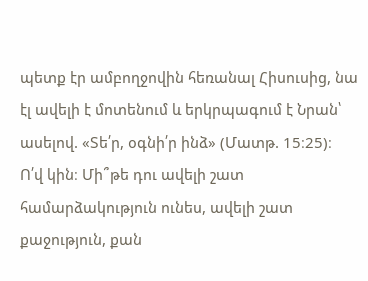պետք էր ամբողջովին հեռանալ Հիսուսից, նա էլ ավելի է մոտենում և երկրպագում է Նրան՝ ասելով. «Տե՛ր, օգնի՛ր ինձ» (Մատթ. 15։25)։
Ո՛վ կին։ Մի՞թե դու ավելի շատ համարձակություն ունես, ավելի շատ քաջություն, քան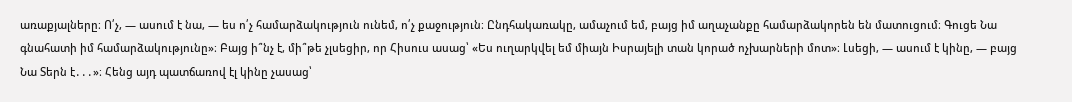առաքյալները։ Ո՛չ, — ասում է նա, — ես ո՛չ համարձակություն ունեմ, ո՛չ քաջություն։ Ընդհակառակը, ամաչում եմ, բայց իմ աղաչանքը համարձակորեն են մատուցում։ Գուցե Նա գնահատի իմ համարձակությունը»։ Բայց ի՞նչ է, մի՞թե չլսեցիր, որ Հիսուս ասաց՝ «Ես ուղարկվել եմ միայն Իսրայելի տան կորած ոչխարների մոտ»։ Լսեցի, — ասում է կինը, — բայց Նա Տերն է․․․»։ Հենց այդ պատճառով էլ կինը չասաց՝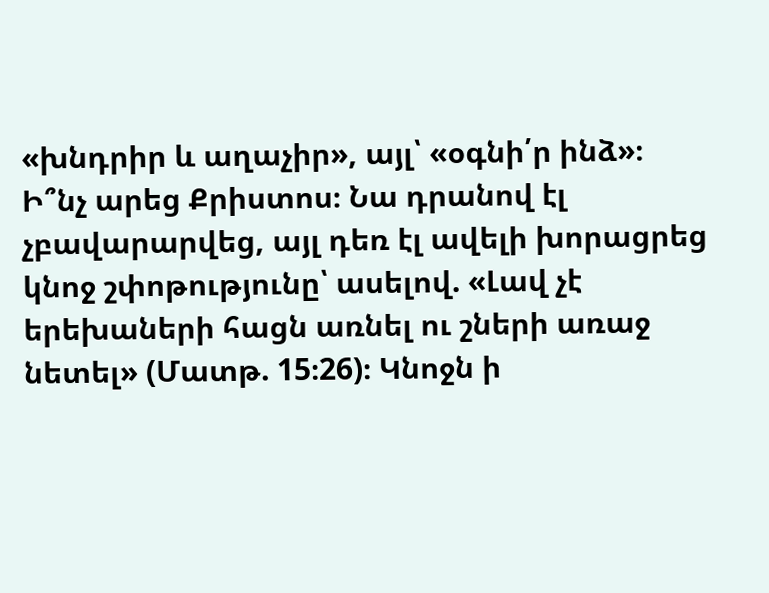«խնդրիր և աղաչիր», այլ՝ «օգնի՛ր ինձ»։
Ի՞նչ արեց Քրիստոս։ Նա դրանով էլ չբավարարվեց, այլ դեռ էլ ավելի խորացրեց կնոջ շփոթությունը՝ ասելով. «Լավ չէ երեխաների հացն առնել ու շների առաջ նետել» (Մատթ. 15։26)։ Կնոջն ի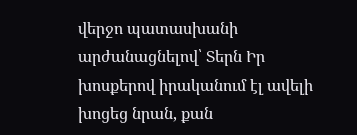վերջո պատասխանի արժանացնելով՝ Տերն Իր խոսքերով իրականում էլ ավելի խոցեց նրան, քան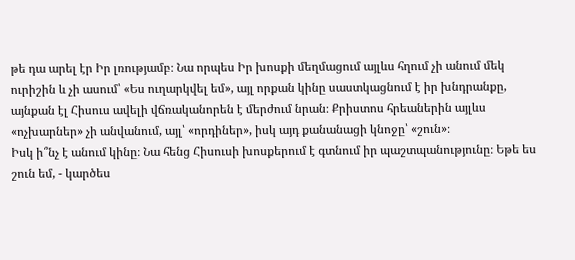թե դա արել էր Իր լռությամբ։ Նա որպես Իր խոսքի մեղմացում այլևս հղում չի անում մեկ ուրիշին և չի ասում՝ «Ես ուղարկվել եմ», այլ որքան կինը սաստկացնում է իր խնդրանքը, այնքան էլ Հիսուս ավելի վճռականորեն է մերժում նրան։ Քրիստոս հրեաներին այլևս «ոչխարներ» չի անվանում, այլ՝ «որդիներ», իսկ այդ քանանացի կնոջը՝ «շուն»։
Իսկ ի՞նչ է անում կինը։ Նա հենց Հիսուսի խոսքերում է գտնում իր պաշտպանությունը։ Եթե ես շուն եմ, - կարծես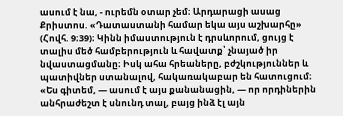ասում է նա, - ուրեմն օտար չեմ։ Արդարացի ասաց Քրիստոս. «Դատաստանի համար եկա այս աշխարհը» (Հովհ. 9։39)։ Կինն իմաստություն է դրսևորում, ցույց է տալիս մեծ համբերություն և հավատք՝ չնայած իր նվաստացմանը։ Իսկ ահա հրեաները, բժշկություններ և պատիվներ ստանալով, հակառակաբար են հատուցում։
«Ես գիտեմ, — ասում է այս քանանացին, — որ որդիներին անհրաժեշտ է սնունդ տալ, բայց ինձ էլ այն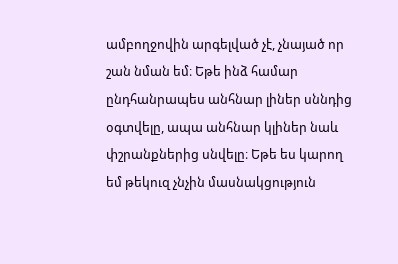ամբողջովին արգելված չէ, չնայած որ շան նման եմ։ Եթե ինձ համար ընդհանրապես անհնար լիներ սննդից օգտվելը, ապա անհնար կլիներ նաև փշրանքներից սնվելը։ Եթե ես կարող եմ թեկուզ չնչին մասնակցություն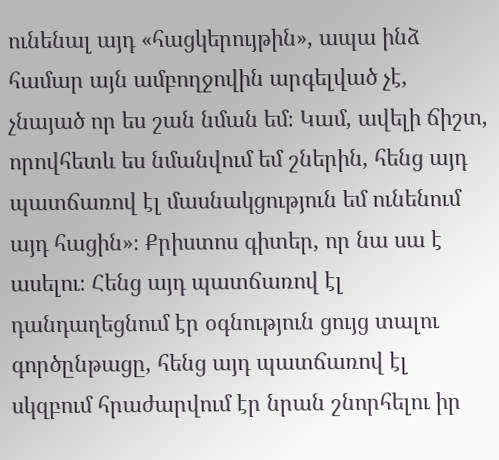ունենալ այդ «հացկերույթին», ապա ինձ համար այն ամբողջովին արգելված չէ, չնայած որ ես շան նման եմ։ Կամ, ավելի ճիշտ, որովհետև ես նմանվում եմ շներին, հենց այդ պատճառով էլ մասնակցություն եմ ունենում այդ հացին»։ Քրիստոս գիտեր, որ նա սա է ասելու։ Հենց այդ պատճառով էլ դանդաղեցնում էր օգնություն ցույց տալու գործընթացը, հենց այդ պատճառով էլ սկզբում հրաժարվում էր նրան շնորհելու իր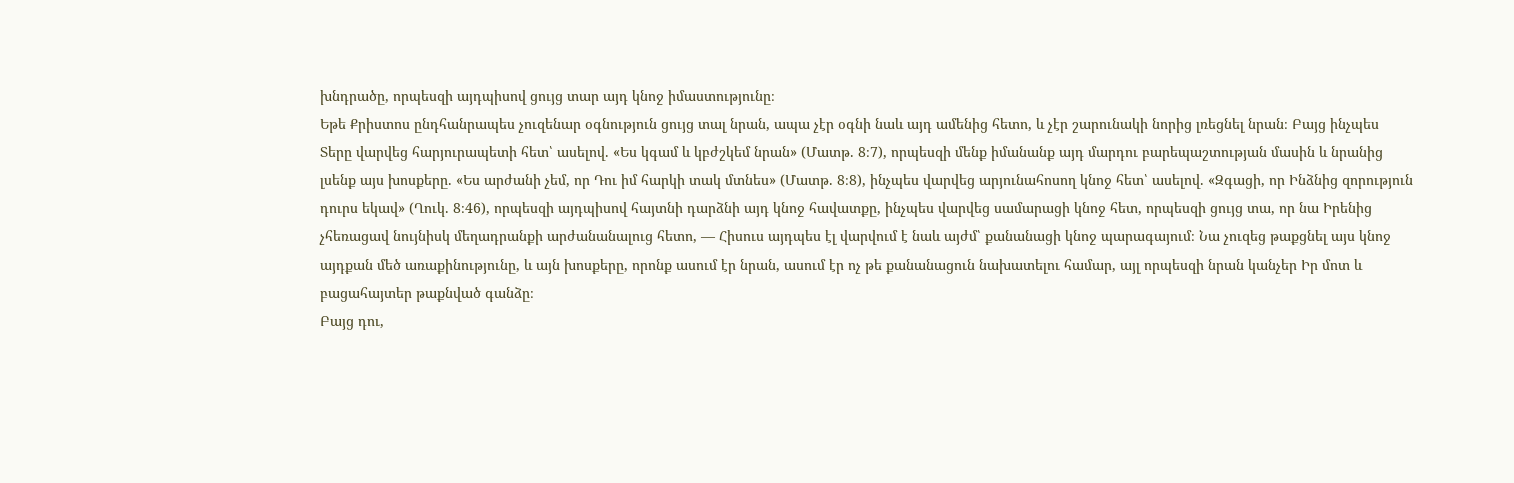խնդրածը, որպեսզի այդպիսով ցույց տար այդ կնոջ իմաստությունը։
Եթե Քրիստոս ընդհանրապես չուզենար օգնություն ցույց տալ նրան, ապա չէր օգնի նաև այդ ամենից հետո, և չէր շարունակի նորից լռեցնել նրան։ Բայց ինչպես Տերը վարվեց հարյուրապետի հետ՝ ասելով. «Ես կգամ և կբժշկեմ նրան» (Մատթ. 8։7), որպեսզի մենք իմանանք այդ մարդու բարեպաշտության մասին և նրանից լսենք այս խոսքերը. «Ես արժանի չեմ, որ Դու իմ հարկի տակ մտնես» (Մատթ. 8։8), ինչպես վարվեց արյունահոսող կնոջ հետ՝ ասելով. «Զգացի, որ Ինձնից զորություն դուրս եկավ» (Ղուկ. 8։46), որպեսզի այդպիսով հայտնի դարձնի այդ կնոջ հավատքը, ինչպես վարվեց սամարացի կնոջ հետ, որպեսզի ցույց տա, որ նա Իրենից չհեռացավ նույնիսկ մեղադրանքի արժանանալուց հետո, — Հիսուս այդպես էլ վարվում է նաև այժմ՝ քանանացի կնոջ պարագայում։ Նա չուզեց թաքցնել այս կնոջ այդքան մեծ առաքինությունը, և այն խոսքերը, որոնք ասում էր նրան, ասում էր ոչ թե քանանացուն նախատելու համար, այլ որպեսզի նրան կանչեր Իր մոտ և բացահայտեր թաքնված գանձը։
Բայց դու,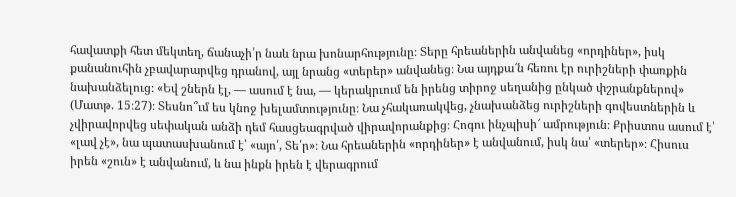հավատքի հետ մեկտեղ, ճանաչի՛ր նաև նրա խոնարհությունը։ Տերը հրեաներին անվանեց «որդիներ», իսկ քանանուհին չբավարարվեց դրանով, այլ նրանց «տերեր» անվանեց։ Նա այդքա՜ն հեռու էր ուրիշների փառքին նախանձելուց։ «Եվ շներն էլ, — ասում է նա, — կերակրւում են իրենց տիրոջ սեղանից ընկած փշրանքներով» (Մատթ. 15։27)։ Տեսնո՞ւմ ես կնոջ խելամտությունը։ Նա չհակառակվեց, չնախանձեց ուրիշների գովեստներին և չվիրավորվեց սեփական անձի դեմ հասցեագրված վիրավորանքից։ Հոգու ինչպիսի՜ ամրություն։ Քրիստոս ասում է՝ «լավ չէ», նա պատասխանում է՝ «այո՛, Տե՛ր»։ Նա հրեաներին «որդիներ» է անվանում, իսկ նա՝ «տերեր»։ Հիսուս իրեն «շուն» է անվանում, և նա ինքն իրեն է վերագրում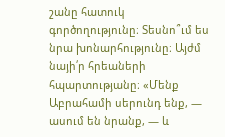շանը հատուկ գործողությունը։ Տեսնո՞ւմ ես նրա խոնարհությունը։ Այժմ նայի՛ր հրեաների հպարտությանը։ «Մենք Աբրահամի սերունդ ենք, — ասում են նրանք, — և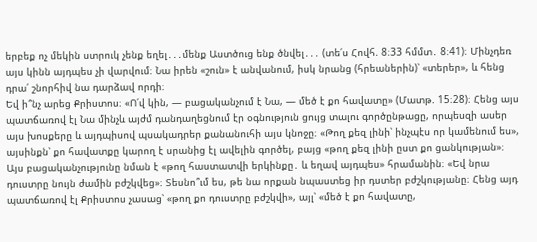երբեք ոչ մեկին ստրուկ չենք եղել․․․մենք Աստծուց ենք ծնվել․․․ (տե՛ս Հովհ. 8։33 հմմտ․ 8։41)։ Մինչդեռ այս կինն այդպես չի վարվում։ Նա իրեն «շուն» է անվանում, իսկ նրանց (հրեաներին)՝ «տերեր», և հենց դրա՛ շնորհիվ նա դարձավ որդի։
Եվ ի՞նչ արեց Քրիստոս։ «Ո՛վ կին, — բացականչում է Նա, — մեծ է քո հավատը» (Մատթ. 15։28)։ Հենց այս պատճառով էլ Նա մինչև այժմ դանդաղեցնում էր օգնություն ցույց տալու գործընթացը, որպեսզի ասեր այս խոսքերը և այդպիսով պսակադրեր քանանուհի այս կնոջը։ «Թող քեզ լինի՝ ինչպէս որ կամենում ես», այսինքն՝ քո հավատքը կարող է սրանից էլ ավելին գործել, բայց «թող քեզ լինի ըստ քո ցանկության»։ Այս բացականչությունը նման է «թող հաստատվի երկինքը․ և եղավ այդպես» հրամանին։ «Եվ նրա դուստրը նույն ժամին բժշկվեց»։ Տեսնո՞ւմ ես, թե նա որքան նպաստեց իր դստեր բժշկությանը։ Հենց այդ պատճառով էլ Քրիստոս չասաց՝ «թող քո դուստրը բժշկվի», այլ՝ «մեծ է քո հավատը,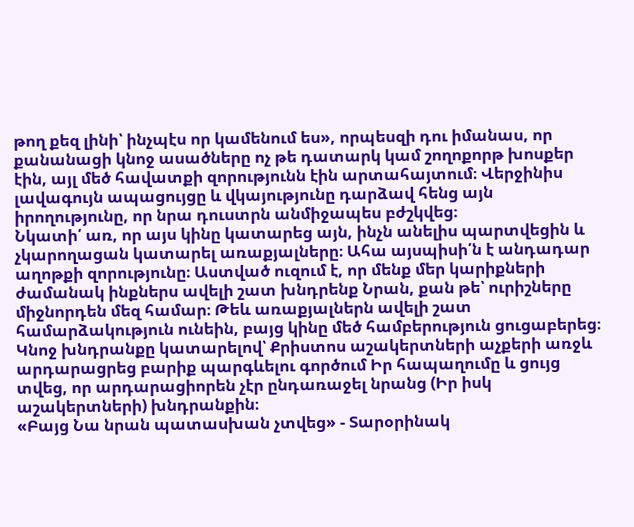թող քեզ լինի՝ ինչպէս որ կամենում ես», որպեսզի դու իմանաս, որ քանանացի կնոջ ասածները ոչ թե դատարկ կամ շողոքորթ խոսքեր էին, այլ մեծ հավատքի զորությունն էին արտահայտում։ Վերջինիս լավագույն ապացույցը և վկայությունը դարձավ հենց այն իրողությունը, որ նրա դուստրն անմիջապես բժշկվեց։
Նկատի՛ առ, որ այս կինը կատարեց այն, ինչն անելիս պարտվեցին և չկարողացան կատարել առաքյալները։ Ահա այսպիսի՛ն է անդադար աղոթքի զորությունը։ Աստված ուզում է, որ մենք մեր կարիքների ժամանակ ինքներս ավելի շատ խնդրենք Նրան, քան թե՝ ուրիշները միջնորդեն մեզ համար։ Թեև առաքյալներն ավելի շատ համարձակություն ունեին, բայց կինը մեծ համբերություն ցուցաբերեց։ Կնոջ խնդրանքը կատարելով՝ Քրիստոս աշակերտների աչքերի առջև արդարացրեց բարիք պարգևելու գործում Իր հապաղումը և ցույց տվեց, որ արդարացիորեն չէր ընդառաջել նրանց (Իր իսկ աշակերտների) խնդրանքին։
«Բայց Նա նրան պատասխան չտվեց» - Տարօրինակ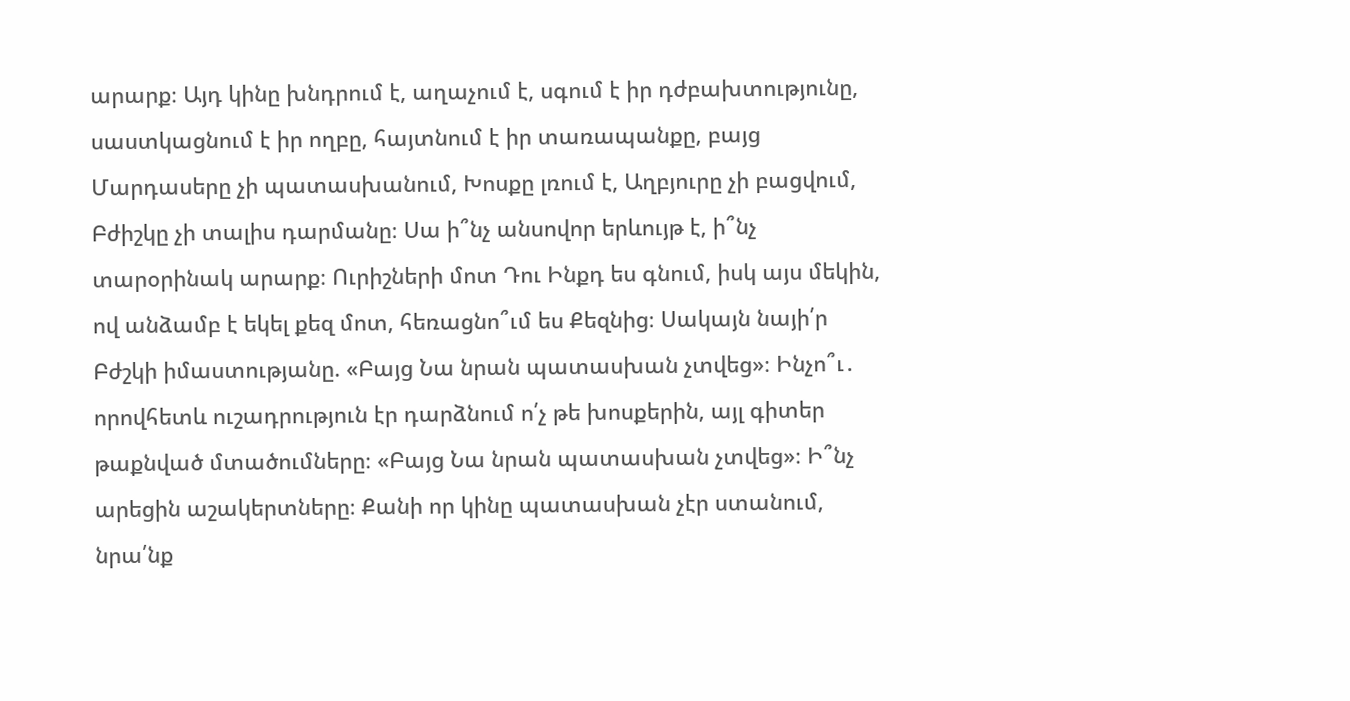արարք։ Այդ կինը խնդրում է, աղաչում է, սգում է իր դժբախտությունը, սաստկացնում է իր ողբը, հայտնում է իր տառապանքը, բայց Մարդասերը չի պատասխանում, Խոսքը լռում է, Աղբյուրը չի բացվում, Բժիշկը չի տալիս դարմանը։ Սա ի՞նչ անսովոր երևույթ է, ի՞նչ տարօրինակ արարք։ Ուրիշների մոտ Դու Ինքդ ես գնում, իսկ այս մեկին, ով անձամբ է եկել քեզ մոտ, հեռացնո՞ւմ ես Քեզնից։ Սակայն նայի՛ր Բժշկի իմաստությանը. «Բայց Նա նրան պատասխան չտվեց»։ Ինչո՞ւ․ որովհետև ուշադրություն էր դարձնում ո՛չ թե խոսքերին, այլ գիտեր թաքնված մտածումները։ «Բայց Նա նրան պատասխան չտվեց»։ Ի՞նչ արեցին աշակերտները։ Քանի որ կինը պատասխան չէր ստանում, նրա՛նք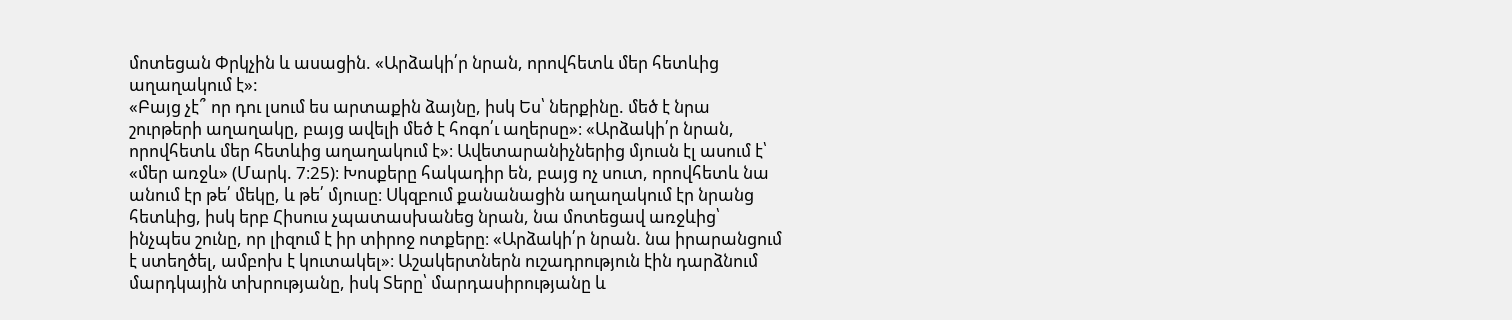մոտեցան Փրկչին և ասացին. «Արձակի՛ր նրան, որովհետև մեր հետևից աղաղակում է»:
«Բայց չէ՞ որ դու լսում ես արտաքին ձայնը, իսկ Ես՝ ներքինը. մեծ է նրա շուրթերի աղաղակը, բայց ավելի մեծ է հոգո՛ւ աղերսը»։ «Արձակի՛ր նրան, որովհետև մեր հետևից աղաղակում է»։ Ավետարանիչներից մյուսն էլ ասում է՝ «մեր առջև» (Մարկ. 7։25)։ Խոսքերը հակադիր են, բայց ոչ սուտ, որովհետև նա անում էր թե՛ մեկը, և թե՛ մյուսը։ Սկզբում քանանացին աղաղակում էր նրանց հետևից, իսկ երբ Հիսուս չպատասխանեց նրան, նա մոտեցավ առջևից՝ ինչպես շունը, որ լիզում է իր տիրոջ ոտքերը։ «Արձակի՛ր նրան. նա իրարանցում է ստեղծել, ամբոխ է կուտակել»։ Աշակերտներն ուշադրություն էին դարձնում մարդկային տխրությանը, իսկ Տերը՝ մարդասիրությանը և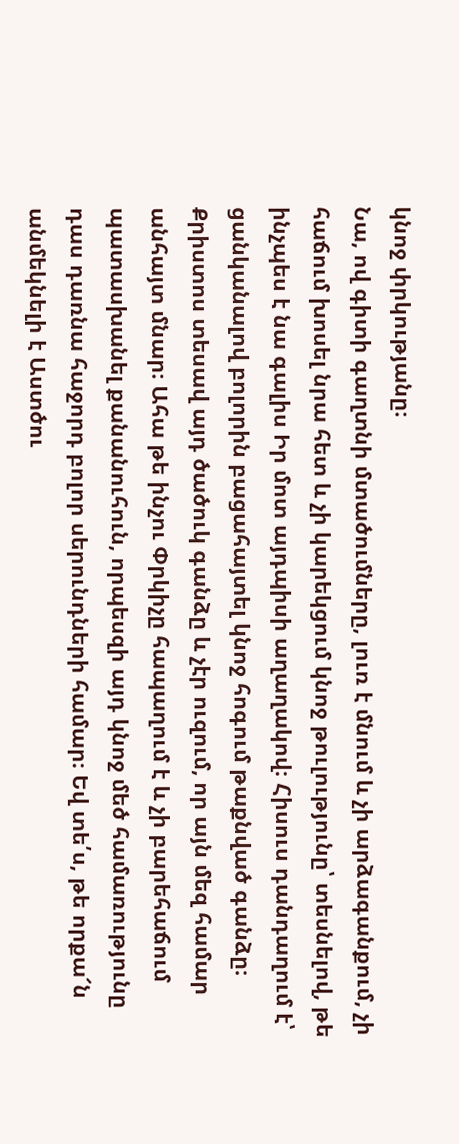կնոջ փրկությանը։
Նա, ով գիտի գաղտնի մտածումները, լուռ է մնում և չի արձագանքում, չի հաճում խոսել նրա հետ և չի կարեկցում կնոջ թուլությունը՝ տեսնելով, թե ինչպես է նա գալիս Իր մոտ այդպիսի աղաղակով։ Հիսուս դանդաղում է՝ ցանկանալով բոլորին բացահայտել կնոջ հոգում թաքնված գանձը։ Քրիստոս տեսավ այդ ծածուկ գանձը և չէր ուզում, որ այն մեզ համար անհայտ մնար։ Ահա թե ինչու Փրկիչը հապաղում է և չի բարեհաճում պատասխանել քանանուհուն, որպեսզի այդ կնոջ մեծ համառությունը դաս դառնա հաջորդ բոլոր սերունդների համար։ Եվ տե՛ս, թե որքա՜ն անմեկնելի է Աստծու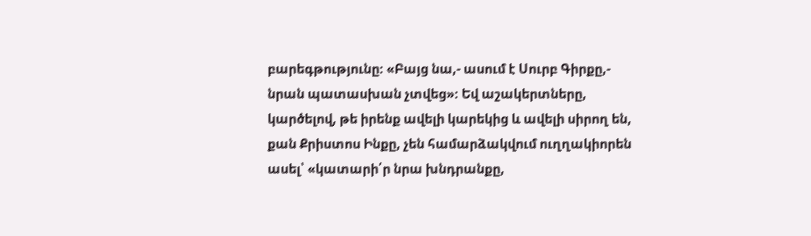բարեգթությունը։ «Բայց նա,- ասում է Սուրբ Գիրքը,- նրան պատասխան չտվեց»։ Եվ աշակերտները, կարծելով, թե իրենք ավելի կարեկից և ավելի սիրող են, քան Քրիստոս Ինքը, չեն համարձակվում ուղղակիորեն ասել՝ «կատարի՛ր նրա խնդրանքը,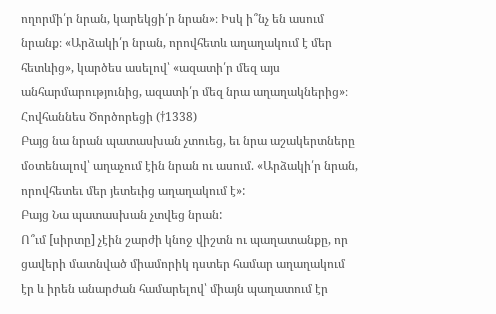ողորմի՛ր նրան, կարեկցի՛ր նրան»։ Իսկ ի՞նչ են ասում նրանք։ «Արձակի՛ր նրան, որովհետև աղաղակում է մեր հետևից», կարծես ասելով՝ «ազատի՛ր մեզ այս անհարմարությունից, ազատի՛ր մեզ նրա աղաղակներից»։
Հովհաննես Ծործորեցի (†1338)
Բայց նա նրան պատասխան չտուեց, եւ նրա աշակերտները մօտենալով՝ աղաչում էին նրան ու ասում. «Արձակի՛ր նրան, որովհետեւ մեր յետեւից աղաղակում է»:
Բայց Նա պատասխան չտվեց նրան:
Ո՞ւմ [սիրտը] չէին շարժի կնոջ վիշտն ու պաղատանքը, որ ցավերի մատնված միամորիկ դստեր համար աղաղակում էր և իրեն անարժան համարելով՝ միայն պաղատում էր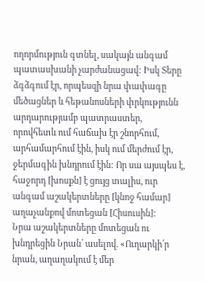ողորմություն գտնել, սակայն անգամ պատասխանի չարժանացավ: Իսկ Տերը ձգձգում էր, որպեսզի նրա փափագը մեծացներ և հեթանոսների փրկությունն արդարությամբ պատրաստեր, որովհետև ում հաճախ էր շնորհում, արհամարհում էին, իսկ ում մերժում էր, ջերմագին խնդրում էին: Որ սա այսպես է, հաջորդ [խոսքն] է ցույց տալիս, ուր անգամ աշակերտները [կնոջ համար] աղաչանքով մոտեցան [Հիսուսին]:
Նրա աշակերտները մոտեցան ու խնդրեցին Նրան՝ ասելով. «Ուղարկի՛ր նրան, աղաղակում է մեր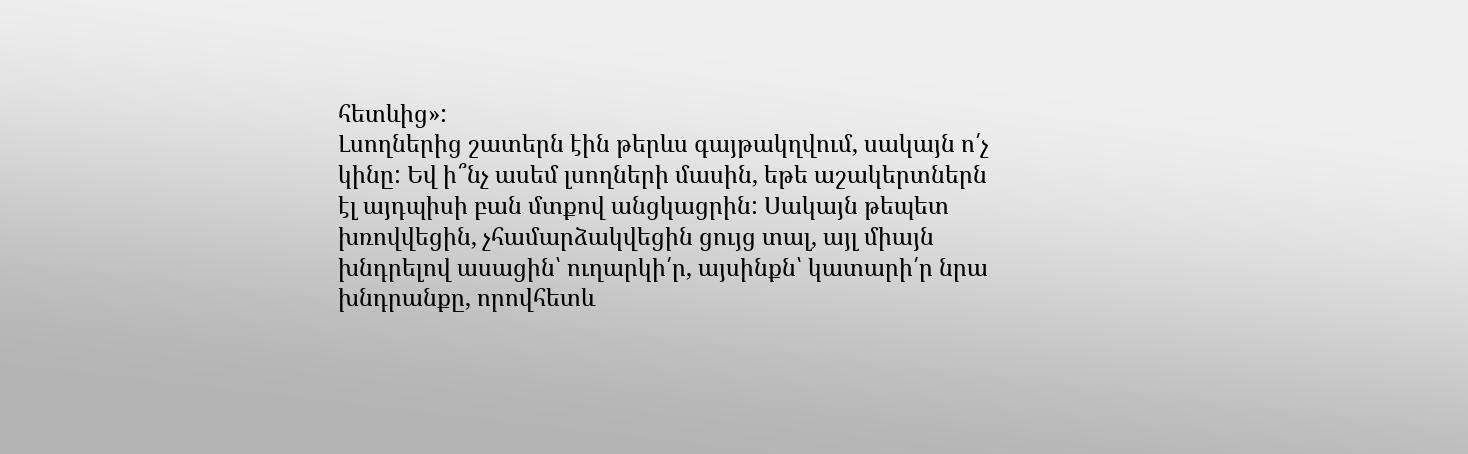հետևից»:
Լսողներից շատերն էին թերևս գայթակղվում, սակայն ո՛չ կինը: Եվ ի՞նչ ասեմ լսողների մասին, եթե աշակերտներն էլ այդպիսի բան մտքով անցկացրին: Սակայն թեպետ խռովվեցին, չհամարձակվեցին ցույց տալ, այլ միայն խնդրելով ասացին՝ ուղարկի՛ր, այսինքն՝ կատարի՛ր նրա խնդրանքը, որովհետև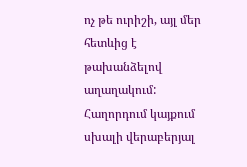ոչ թե ուրիշի, այլ մեր հետևից է թախանձելով աղաղակում:
Հաղորդում կայքում սխալի վերաբերյալ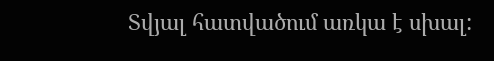Տվյալ հատվածում առկա է սխալ: